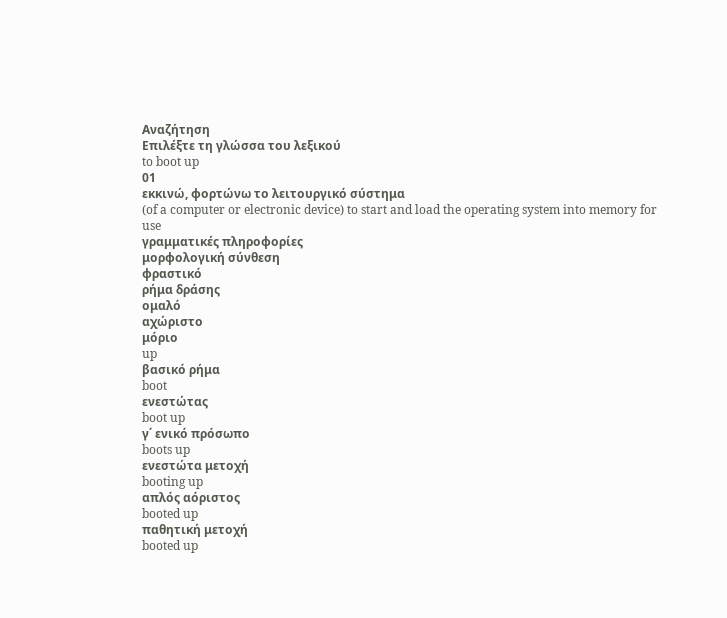Αναζήτηση
Επιλέξτε τη γλώσσα του λεξικού
to boot up
01
εκκινώ, φορτώνω το λειτουργικό σύστημα
(of a computer or electronic device) to start and load the operating system into memory for use
γραμματικές πληροφορίες
μορφολογική σύνθεση
φραστικό
ρήμα δράσης
ομαλό
αχώριστο
μόριο
up
βασικό ρήμα
boot
ενεστώτας
boot up
γ΄ ενικό πρόσωπο
boots up
ενεστώτα μετοχή
booting up
απλός αόριστος
booted up
παθητική μετοχή
booted up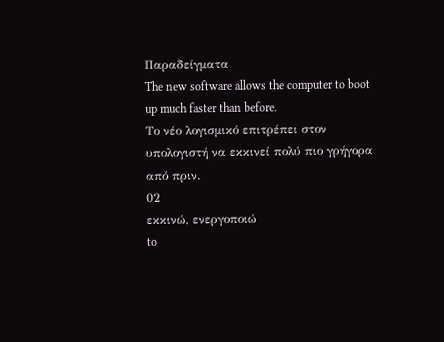Παραδείγματα
The new software allows the computer to boot up much faster than before.
Το νέο λογισμικό επιτρέπει στον υπολογιστή να εκκινεί πολύ πιο γρήγορα από πριν.
02
εκκινώ, ενεργοποιώ
to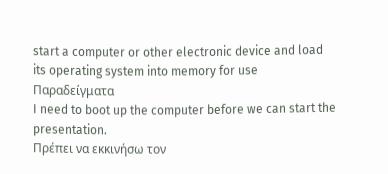start a computer or other electronic device and load its operating system into memory for use
Παραδείγματα
I need to boot up the computer before we can start the presentation.
Πρέπει να εκκινήσω τον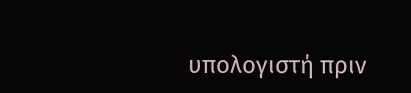υπολογιστή πριν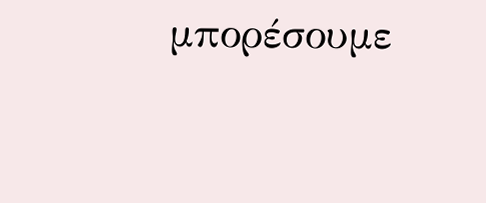μπορέσουμε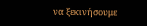να ξεκινήσουμε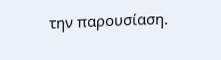την παρουσίαση.